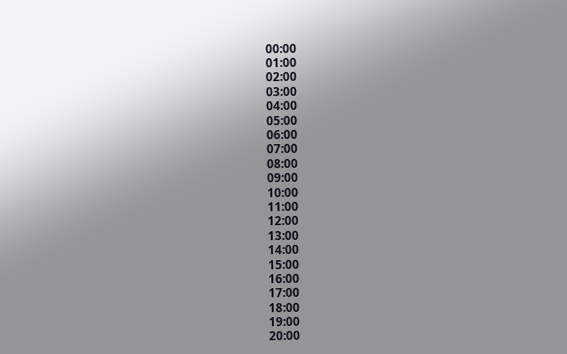00:00
01:00
02:00
03:00
04:00
05:00
06:00
07:00
08:00
09:00
10:00
11:00
12:00
13:00
14:00
15:00
16:00
17:00
18:00
19:00
20:00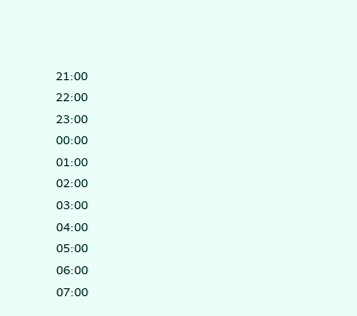21:00
22:00
23:00
00:00
01:00
02:00
03:00
04:00
05:00
06:00
07:00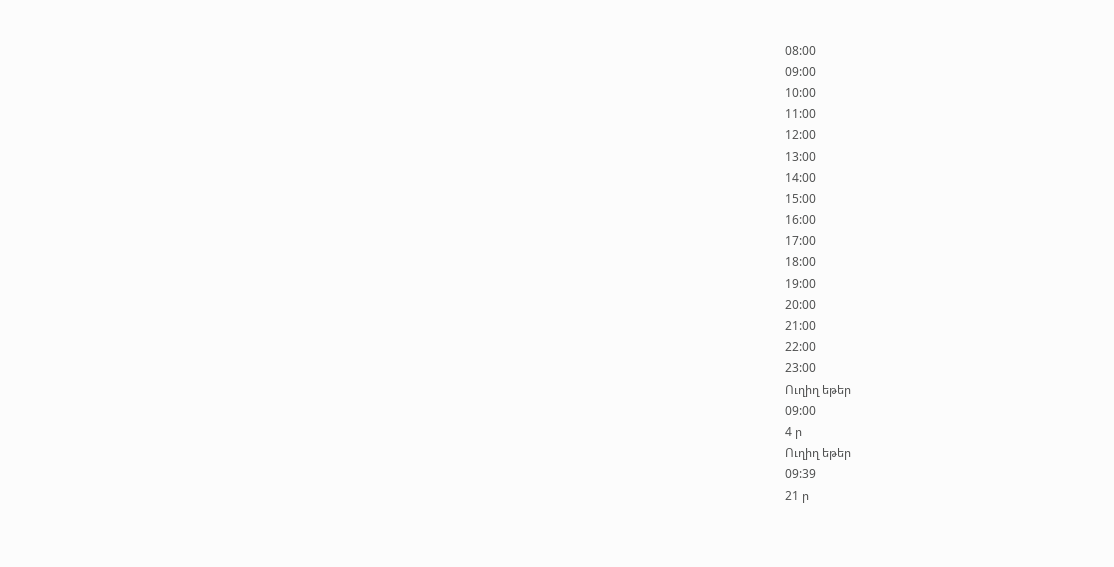08:00
09:00
10:00
11:00
12:00
13:00
14:00
15:00
16:00
17:00
18:00
19:00
20:00
21:00
22:00
23:00
Ուղիղ եթեր
09:00
4 ր
Ուղիղ եթեր
09:39
21 ր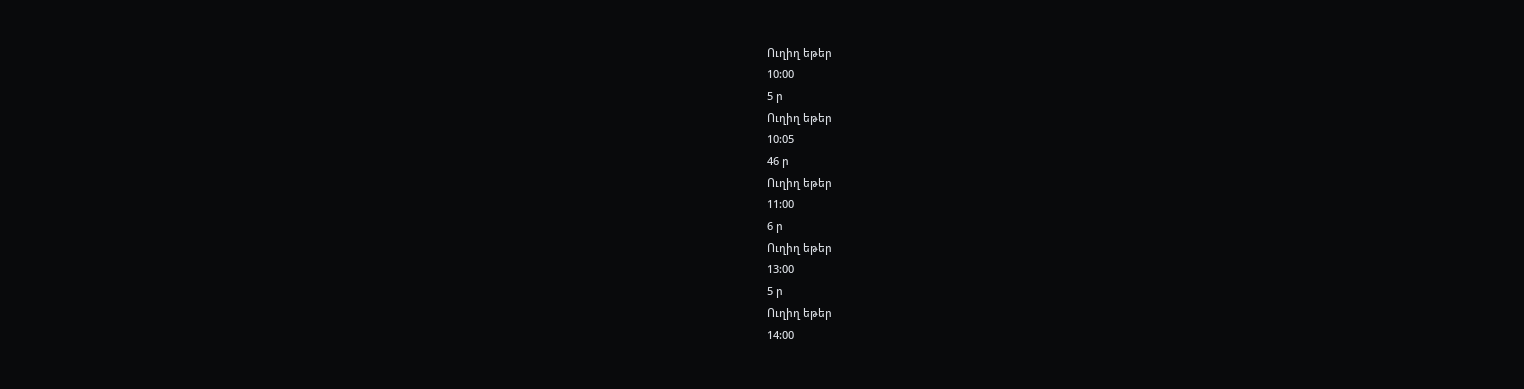Ուղիղ եթեր
10:00
5 ր
Ուղիղ եթեր
10:05
46 ր
Ուղիղ եթեր
11:00
6 ր
Ուղիղ եթեր
13:00
5 ր
Ուղիղ եթեր
14:00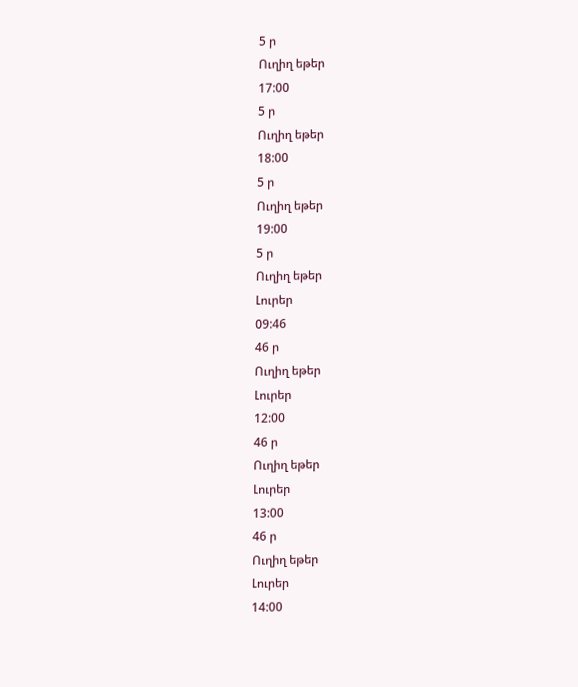5 ր
Ուղիղ եթեր
17:00
5 ր
Ուղիղ եթեր
18:00
5 ր
Ուղիղ եթեր
19:00
5 ր
Ուղիղ եթեր
Լուրեր
09:46
46 ր
Ուղիղ եթեր
Լուրեր
12:00
46 ր
Ուղիղ եթեր
Լուրեր
13:00
46 ր
Ուղիղ եթեր
Լուրեր
14:00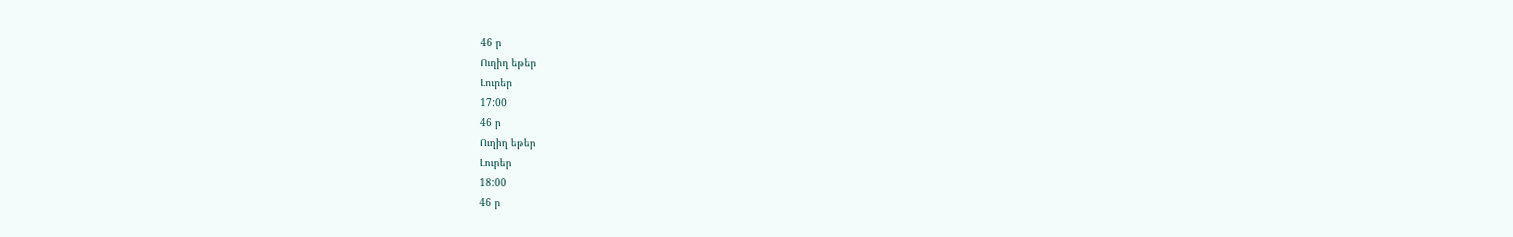46 ր
Ուղիղ եթեր
Լուրեր
17:00
46 ր
Ուղիղ եթեր
Լուրեր
18:00
46 ր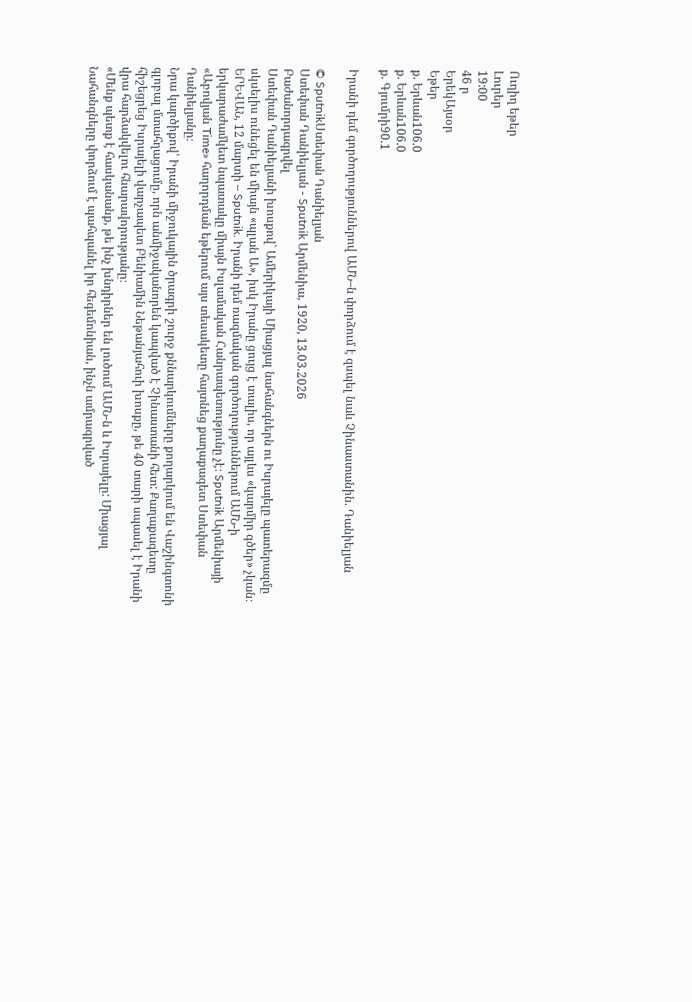Ուղիղ եթեր
Լուրեր
19:00
46 ր
ԵրեկԱյսօր
Եթեր
ք. Երևան106.0
ք. Երևան106.0
ք. Գյումրի90.1

Իրանի դեմ գործողություններով ԱՄՆ–ն փորձում է զսպել նաև Չինաստանին. Դանիելյան

© SputnikՍտեփան Դանիելյան
Ստեփան Դանիելյան - Sputnik Արմենիա, 1920, 13.03.2026
Բաժանորդագրվել
Ստեփան Դանիելյանի խոսքով` Ամերիկայի Միացյալ նահանգներն ու Իսրայելը պատերազմը սկսելիս ունեցել են միայն «պլան Ա», իսկ Իրանը ցույց է տալիս, որ այլևս «կարմիր գծեր» չկան։
ԵՐԵՎԱՆ, 12 մարտի – Sputnik. Իրանի դեմ ռազմական գործողություններում ԱՄՆ-ի երկարաժամկետ նպատակը միայն Իսլամական Հանրապետությունը չէ։ Sputnik Արմենիայի «Աբովյան Time» հաղորդման եթերում այս տեսակետը հայտնեց քաղաքագետ Ստեփան Դանիելյանը։
Նրա կարծիքով՝ Իրանի միջուկային ծրագրի շուրջ քննարկումները քողարկում են Վաշինգտոնի գլոբալ մտահղացումը, որն անմիջականորեն կապված է Չինաստանի հետ: Քաղաքագետը հիշեցրեց Իսրայելի վարչապետ Բենիամին Նեթանյահուի խոսքը, թե 40 տարի սպասել է Իրանի վրա հարձակվելու հնարավորությանը։
«Մենք պետք է հասկանանք, թե ինչ խնդիրներ են լուծում ԱՄՆ-ն և Իսրայելը: Միացյալ Նահանգները փորձում է պահպանել իր հեգեմոնիան, ինչն ամրագրված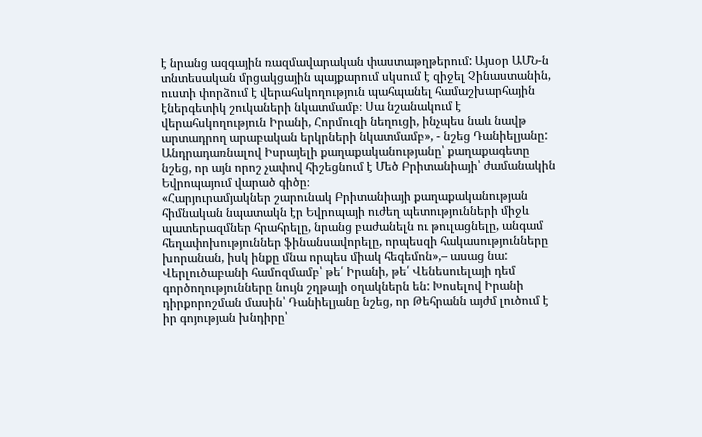է նրանց ազգային ռազմավարական փաստաթղթերում: Այսօր ԱՄՆ-ն տնտեսական մրցակցային պայքարում սկսում է զիջել Չինաստանին, ուստի փորձում է վերահսկողություն պահպանել համաշխարհային էներգետիկ շուկաների նկատմամբ։ Սա նշանակում է վերահսկողություն Իրանի, Հորմուզի նեղուցի, ինչպես նաև նավթ արտադրող արաբական երկրների նկատմամբ», - նշեց Դանիելյանը:
Անդրադառնալով Իսրայելի քաղաքականությանը՝ քաղաքագետը նշեց, որ այն որոշ չափով հիշեցնում է Մեծ Բրիտանիայի՝ ժամանակին Եվրոպայում վարած գիծը։
«Հարյուրամյակներ շարունակ Բրիտանիայի քաղաքականության հիմնական նպատակն էր Եվրոպայի ուժեղ պետությունների միջև պատերազմներ հրահրելը, նրանց բաժանելն ու թուլացնելը, անգամ հեղափոխություններ ֆինանսավորելը, որպեսզի հակասությունները խորանան, իսկ ինքը մնա որպես միակ հեգեմոն»,– ասաց նա:
Վերլուծաբանի համոզմամբ՝ թե՛ Իրանի, թե՛ Վենեսուելայի դեմ գործողությունները նույն շղթայի օղակներն են: Խոսելով Իրանի դիրքորոշման մասին՝ Դանիելյանը նշեց, որ Թեհրանն այժմ լուծում է իր գոյության խնդիրը՝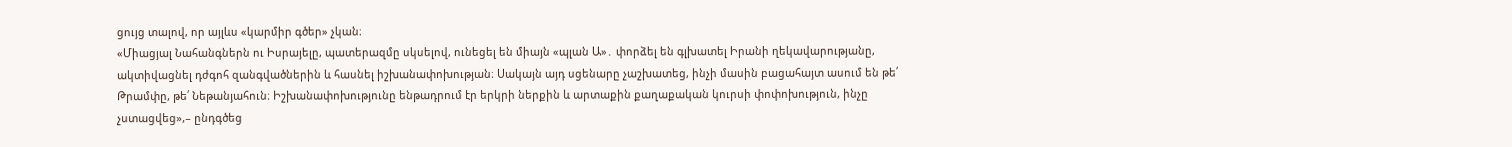ցույց տալով, որ այլևս «կարմիր գծեր» չկան։
«Միացյալ Նահանգներն ու Իսրայելը, պատերազմը սկսելով, ունեցել են միայն «պլան Ա»․ փորձել են գլխատել Իրանի ղեկավարությանը, ակտիվացնել դժգոհ զանգվածներին և հասնել իշխանափոխության։ Սակայն այդ սցենարը չաշխատեց, ինչի մասին բացահայտ ասում են թե՛ Թրամփը, թե՛ Նեթանյահուն։ Իշխանափոխությունը ենթադրում էր երկրի ներքին և արտաքին քաղաքական կուրսի փոփոխություն, ինչը չստացվեց»,– ընդգծեց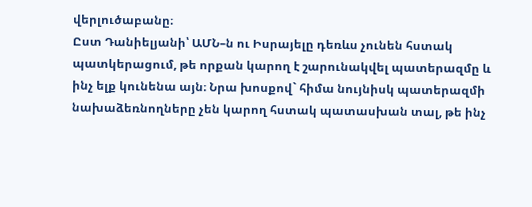վերլուծաբանը։
Ըստ Դանիելյանի՝ ԱՄՆ–ն ու Իսրայելը դեռևս չունեն հստակ պատկերացում, թե որքան կարող է շարունակվել պատերազմը և ինչ ելք կունենա այն։ Նրա խոսքով` հիմա նույնիսկ պատերազմի նախաձեռնողները չեն կարող հստակ պատասխան տալ, թե ինչ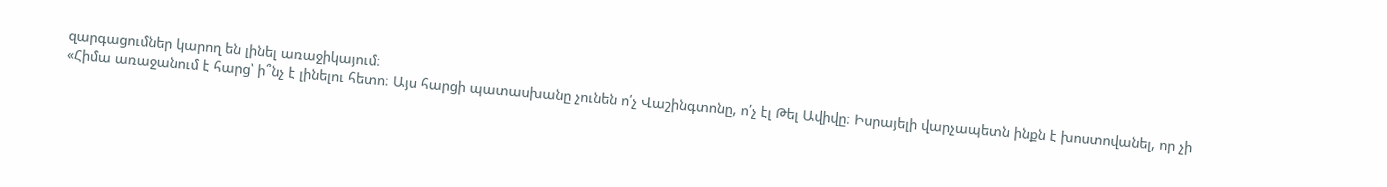զարգացումներ կարող են լինել առաջիկայում։
«Հիմա առաջանում է հարց՝ ի՞նչ է լինելու հետո։ Այս հարցի պատասխանը չունեն ո՛չ Վաշինգտոնը, ո՛չ էլ Թել Ավիվը։ Իսրայելի վարչապետն ինքն է խոստովանել, որ չի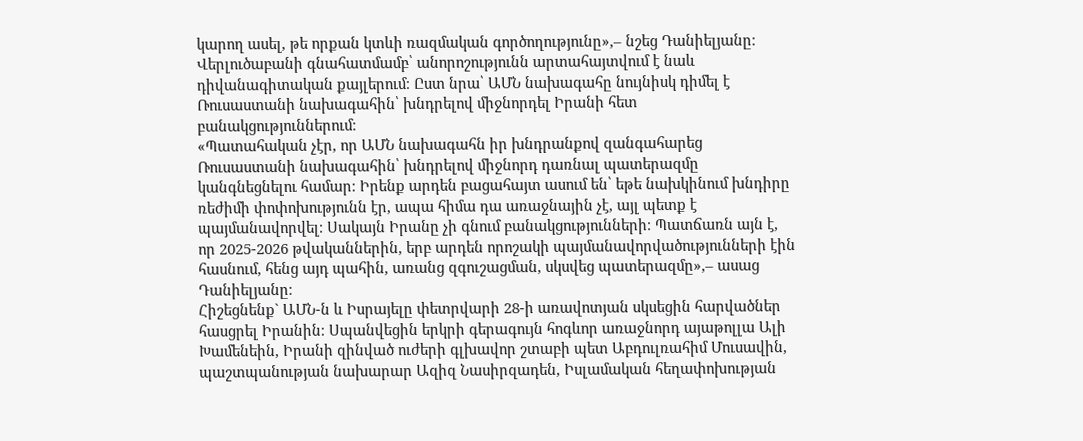կարող ասել, թե որքան կտևի ռազմական գործողությունը»,– նշեց Դանիելյանը։
Վերլուծաբանի գնահատմամբ՝ անորոշությունն արտահայտվում է նաև դիվանագիտական քայլերում։ Ըստ նրա՝ ԱՄՆ նախագահը նույնիսկ դիմել է Ռուսաստանի նախագահին՝ խնդրելով միջնորդել Իրանի հետ բանակցություններում։
«Պատահական չէր, որ ԱՄՆ նախագահն իր խնդրանքով զանգահարեց Ռուսաստանի նախագահին՝ խնդրելով միջնորդ դառնալ պատերազմը կանգնեցնելու համար։ Իրենք արդեն բացահայտ ասում են՝ եթե նախկինում խնդիրը ռեժիմի փոփոխությունն էր, ապա հիմա դա առաջնային չէ, այլ պետք է պայմանավորվել։ Սակայն Իրանը չի գնում բանակցությունների։ Պատճառն այն է, որ 2025-2026 թվականներին, երբ արդեն որոշակի պայմանավորվածությունների էին հասնում, հենց այդ պահին, առանց զգուշացման, սկսվեց պատերազմը»,– ասաց Դանիելյանը։
Հիշեցնենք` ԱՄՆ-ն և Իսրայելը փետրվարի 28-ի առավոտյան սկսեցին հարվածներ հասցրել Իրանին։ Սպանվեցին երկրի գերագույն հոգևոր առաջնորդ այաթոլլա Ալի Խամենեին, Իրանի զինված ուժերի գլխավոր շտաբի պետ Աբդուլռահիմ Մուսավին, պաշտպանության նախարար Ազիզ Նասիրզադեն, Իսլամական հեղափոխության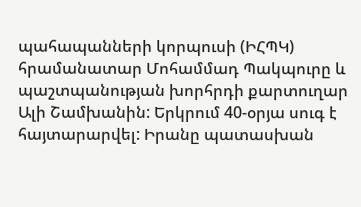պահապանների կորպուսի (ԻՀՊԿ) հրամանատար Մոհամմադ Պակպուրը և պաշտպանության խորհրդի քարտուղար Ալի Շամխանին: Երկրում 40-օրյա սուգ է հայտարարվել: Իրանը պատասխան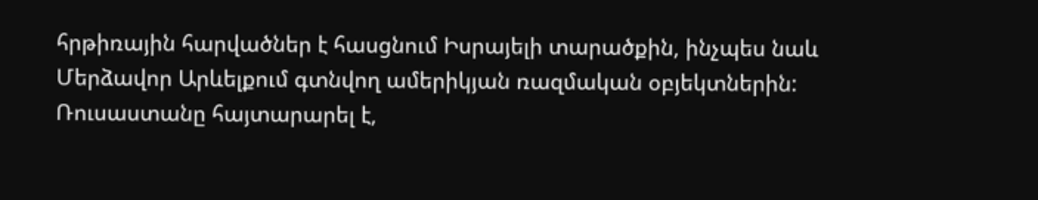հրթիռային հարվածներ է հասցնում Իսրայելի տարածքին, ինչպես նաև Մերձավոր Արևելքում գտնվող ամերիկյան ռազմական օբյեկտներին:
Ռուսաստանը հայտարարել է,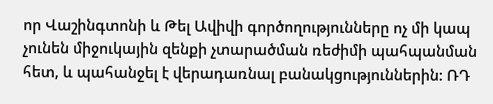որ Վաշինգտոնի և Թել Ավիվի գործողությունները ոչ մի կապ չունեն միջուկային զենքի չտարածման ռեժիմի պահպանման հետ, և պահանջել է վերադառնալ բանակցություններին: ՌԴ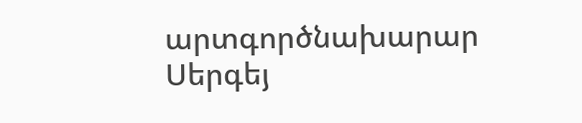արտգործնախարար Սերգեյ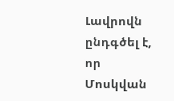Լավրովն ընդգծել է, որ Մոսկվան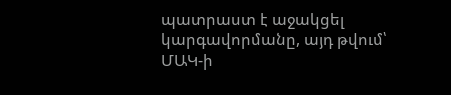պատրաստ է աջակցել կարգավորմանը, այդ թվում՝ ՄԱԿ-ի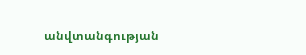անվտանգության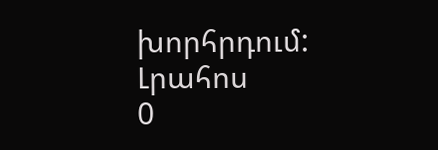խորհրդում:
Լրահոս
0